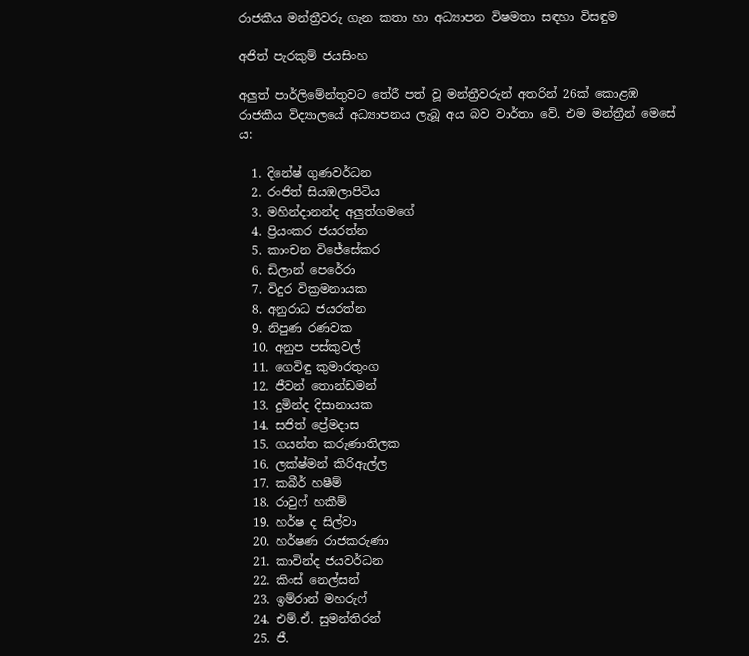රාජකීය මන්ත්‍රීවරු ගැන කතා හා අධ්‍යාපන විෂමතා සඳහා විසඳුම

අජිත් පැරකුම් ජයසිංහ

අලුත් පාර්ලිමේන්තුවට තේරී පත් වූ මන්ත්‍රීවරුන් අතරින් 26ක් කොළඹ රාජකීය විද්‍යාලයේ අධ්‍යාපනය ලැබූ අය බව වාර්තා වේ. එම මන්ත්‍රීන් මෙසේ ය:

  1. දිනේෂ් ගුණවර්ධන
  2. රංජිත් සියඹලාපිටිය
  3. මහින්දානන්ද අලුත්ගමගේ
  4. ප්‍රියංකර ජයරත්න
  5. කාංචන විජේසේකර
  6. ඩිලාන් පෙරේරා
  7. විදුර වික්‍රමනායක
  8. අනුරාධ ජයරත්න
  9. නිපුණ රණවක
  10. අනුප පස්කුවල්
  11. ගෙවිඳු කුමාරතුංග
  12. ජීවන් තොන්ඩමන්
  13. දුමින්ද දිසානායක
  14. සජිත් ප්‍රේමදාස
  15. ගයන්ත කරුණාතිලක
  16. ලක්ෂ්මන් කිරිඇල්ල
  17. කබීර් හෂීම්
  18. රාවුෆ් හකීම්
  19. හර්ෂ ද සිල්වා
  20. හර්ෂණ රාජකරුණා
  21. කාවින්ද ජයවර්ධන
  22. කිංස් නෙල්සන්
  23. ඉම්රාන් මහරුෆ්
  24. එම්.ඒ. සුමන්තිරන්
  25. ජී.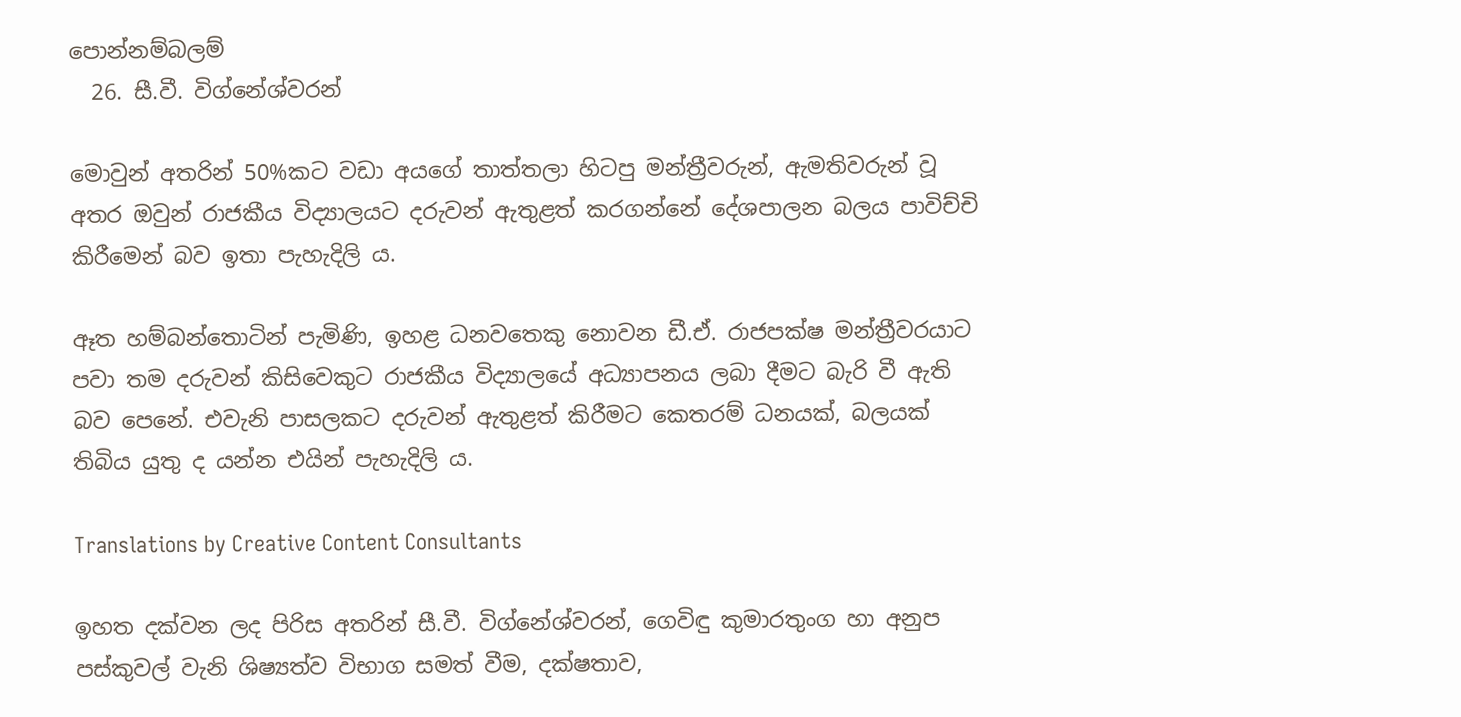පොන්නම්බලම්
  26. සී.වී. විග්නේශ්වරන්

මොවුන් අතරින් 50%කට වඩා අයගේ තාත්තලා හිටපු මන්ත්‍රීවරුන්, ඇමතිවරුන් වූ අතර ඔවුන් රාජකීය විද්‍යාලයට දරුවන් ඇතුළත් කරගන්නේ දේශපාලන බලය පාවිච්චි කිරීමෙන් බව ඉතා පැහැදිලි ය.

ඈත හම්බන්තොටින් පැමිණි, ඉහළ ධනවතෙකු නොවන ඩී.ඒ. රාජපක්ෂ මන්ත්‍රීවරයාට පවා තම දරුවන් කිසිවෙකුට රාජකීය විද්‍යාලයේ අධ්‍යාපනය ලබා දීමට බැරි වී ඇති බව පෙනේ. එවැනි පාසලකට දරුවන් ඇතුළත් කිරීමට කෙතරම් ධනයක්, බලයක් තිබිය යුතු ද යන්න එයින් පැහැදිලි ය.

Translations by Creative Content Consultants

ඉහත දක්වන ලද පිරිස අතරින් සී.වී. විග්නේශ්වරන්, ගෙවිඳු කුමාරතුංග හා අනුප පස්කුවල් වැනි ශිෂ්‍යත්ව විභාග සමත් වීම, දක්ෂතාව,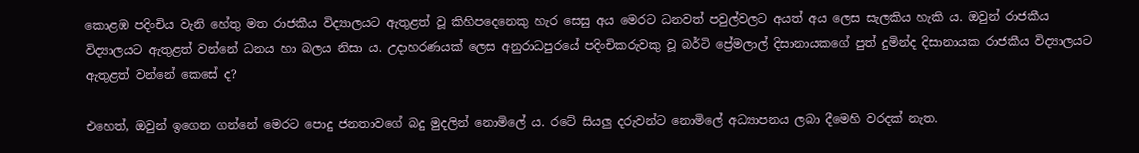කොළඹ පදිංචිය වැනි හේතු මත රාජකීය විද්‍යාලයට ඇතුළත් වූ කිහිපදෙනෙකු හැර සෙසු අය මෙරට ධනවත් පවුල්වලට අයත් අය ලෙස සැලකිය හැකි ය. ඔවුන් රාජකීය විද්‍යාලයට ඇතුළත් වන්නේ ධනය හා බලය නිසා ය. උදාහරණයක් ලෙස අනුරාධපුරයේ පදිංචිකරුවකු වූ බර්ටි ප්‍රේමලාල් දිසානායකගේ පුත් දුමින්ද දිසානායක රාජකීය විද්‍යාලයට ඇතුළත් වන්නේ කෙසේ ද?

එහෙත්, ඔවුන් ඉගෙන ගන්නේ මෙරට පොදු ජනතාවගේ බදු මුදලින් නොමිලේ ය. රටේ සියලු දරුවන්ට නොමිලේ අධ්‍යාපනය ලබා දීමෙහි වරදක් නැත.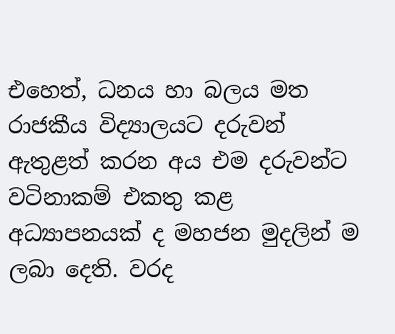එහෙත්, ධනය හා බලය මත රාජකීය විද්‍යාලයට දරුවන් ඇතුළත් කරන අය එම දරුවන්ට වටිනාකම් එකතු කළ අධ්‍යාපනයක් ද මහජන මුදලින් ම ලබා දෙති. වරද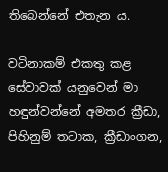තිබෙන්නේ එතැන ය.

වටිනාකම් එකතු කළ සේවාවක් යනුවෙන් මා හඳුන්වන්නේ අමතර ක්‍රීඩා, පිහිනුම් තටාක, ක්‍රීඩාංගන,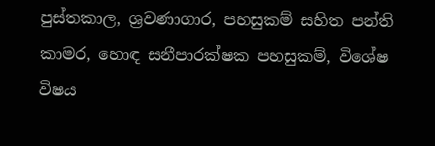පුස්තකාල, ශ්‍රවණාගාර, පහසුකම් සහිත පන්ති කාමර, හොඳ සනීපාරක්ෂක පහසුකම්, විශේෂ විෂය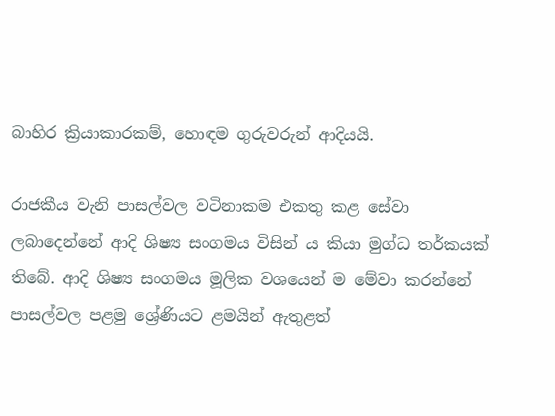බාහිර ක්‍රියාකාරකම්, හොඳම ගුරුවරුන් ආදියයි.

රාජකීය වැනි පාසල්වල වටිනාකම එකතු කළ සේවා ලබාදෙන්නේ ආදි ශිෂ්‍ය සංගමය විසින් ය කියා මුග්ධ තර්කයක් තිබේ. ආදි ශිෂ්‍ය සංගමය මූලික වශයෙන් ම මේවා කරන්නේ පාසල්වල පළමු ශ්‍රේණියට ළමයින් ඇතුළත්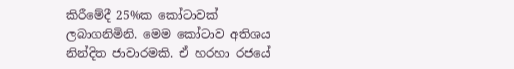කිරීමේදී 25%ක කෝටාවක් ලබාගනිමිනි. මෙම කෝටාව අතිශය නින්දිත ජාවාරමකි. ඒ හරහා රජයේ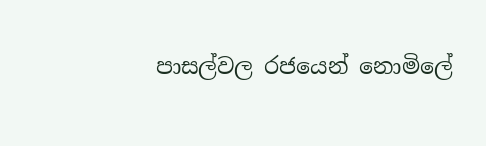පාසල්වල රජයෙන් නොමිලේ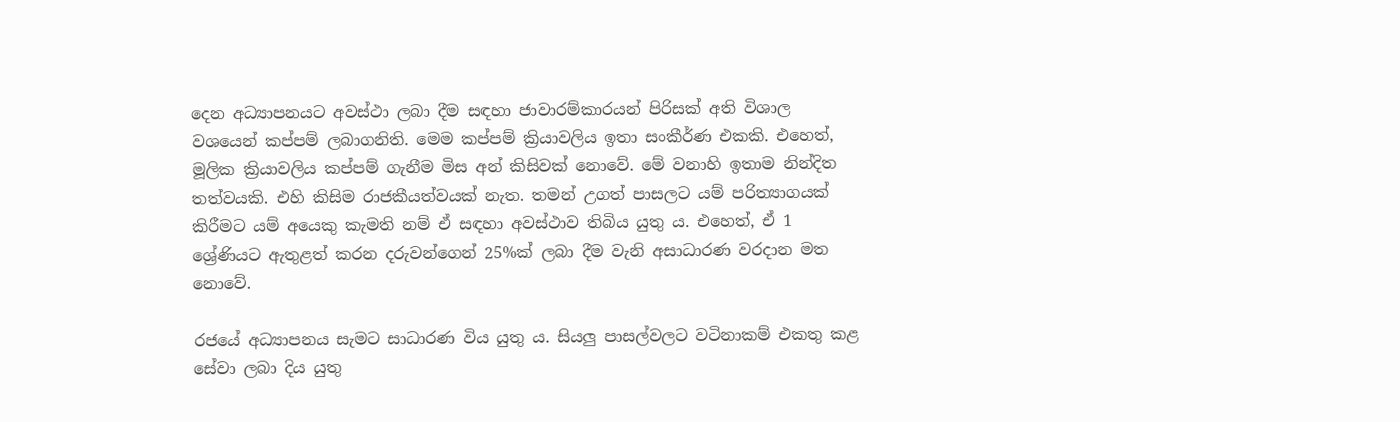දෙන අධ්‍යාපනයට අවස්ථා ලබා දීම සඳහා ජාවාරම්කාරයන් පිරිසක් අති විශාල වශයෙන් කප්පම් ලබාගනිති. මෙම කප්පම් ක්‍රියාවලිය ඉතා සංකීර්ණ එකකි. එහෙත්, මූලික ක්‍රියාවලිය කප්පම් ගැනීම මිස අන් කිසිවක් නොවේ. මේ වනාහි ඉතාම නින්දිත තත්වයකි. එහි කිසිම රාජකීයත්වයක් නැත. තමන් උගත් පාසලට යම් පරිත්‍යාගයක් කිරීමට යම් අයෙකු කැමති නම් ඒ සඳහා අවස්ථාව තිබිය යුතු ය. එහෙත්, ඒ 1 ශ්‍රේණියට ඇතුළත් කරන දරුවන්ගෙන් 25%ක් ලබා දීම වැනි අසාධාරණ වරදාන මත නොවේ.

රජයේ අධ්‍යාපනය සැමට සාධාරණ විය යුතු ය. සියලු පාසල්වලට වටිනාකම් එකතු කළ සේවා ලබා දිය යුතු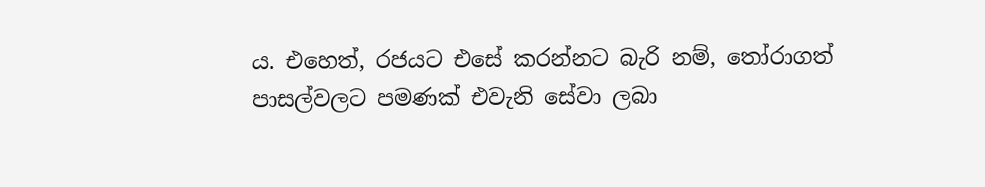ය. එහෙත්, රජයට එසේ කරන්නට බැරි නම්, තෝරාගත් පාසල්වලට පමණක් එවැනි සේවා ලබා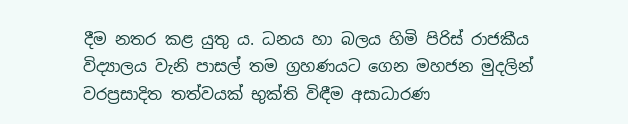දීම නතර කළ යුතු ය. ධනය හා බලය හිමි පිරිස් රාජකීය විද්‍යාලය වැනි පාසල් තම ග්‍රහණයට ගෙන මහජන මුදලින් වරප්‍රසාදිත තත්වයක් භුක්ති විඳීම අසාධාරණ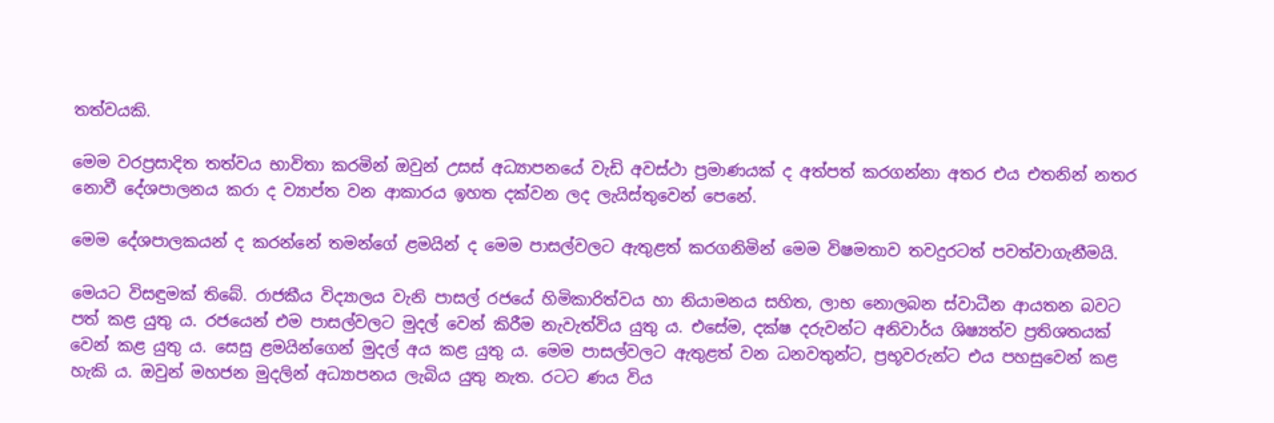තත්වයකි.

මෙම වරප්‍රසාදිත තත්වය භාවිතා කරමින් ඔවුන් උසස් අධ්‍යාපනයේ වැඩි අවස්ථා ප්‍රමාණයක් ද අත්පත් කරගන්නා අතර එය එතනින් නතර නොවී දේශපාලනය කරා ද ව්‍යාප්ත වන ආකාරය ඉහත දක්වන ලද ලැයිස්තුවෙන් පෙනේ.

මෙම දේශපාලකයන් ද කරන්නේ තමන්ගේ ළමයින් ද මෙම පාසල්වලට ඇතුළත් කරගනිමින් මෙම විෂමතාව තවදුරටත් පවත්වාගැනීමයි.

මෙයට විසඳුමක් තිබේ. රාජකීය විද්‍යාලය වැනි පාසල් රජයේ හිමිකාරිත්වය හා නියාමනය සහිත, ලාභ නොලබන ස්වාධීන ආයතන බවට පත් කළ යුතු ය. රජයෙන් එම පාසල්වලට මුදල් වෙන් කිරීම නැවැත්විය යුතු ය. එසේම, දක්ෂ දරුවන්ට අනිවාර්ය ශිෂ්‍යත්ව ප්‍රතිශතයක් වෙන් කළ යුතු ය. සෙසු ළමයින්ගෙන් මුදල් අය කළ යුතු ය. මෙම පාසල්වලට ඇතුළත් වන ධනවතුන්ට, ප්‍රභූවරුන්ට එය පහසුවෙන් කළ හැකි ය. ඔවුන් මහජන මුදලින් අධ්‍යාපනය ලැබිය යුතු නැත. රටට ණය විය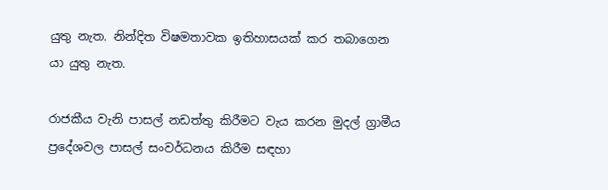යුතු නැත. නින්දිත විෂමතාවක ඉතිහාසයක් කර තබාගෙන යා යුතු නැත.

රාජකීය වැනි පාසල් නඩත්තු කිරීමට වැය කරන මුදල් ග්‍රාමීය ප්‍රදේශවල පාසල් සංවර්ධනය කිරීම සඳහා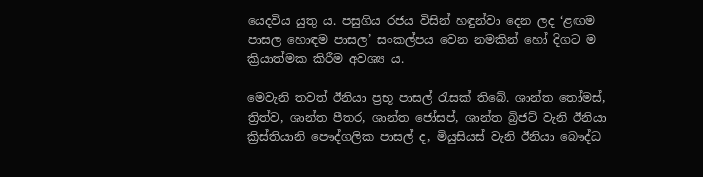යෙදවිය යුතු ය. පසුගිය රජය විසින් හඳුන්වා දෙන ලද ‘ළඟම පාසල හොඳම පාසල’ සංකල්පය වෙන නමකින් හෝ දිගට ම ක්‍රියාත්මක කිරීම අවශ්‍ය ය.

මෙවැනි තවත් ඊනියා ප්‍රභූ පාසල් රැසක් තිබේ. ශාන්ත තෝමස්, ත්‍රිත්ව, ශාන්ත පීතර, ශාන්ත ජෝසප්, ශාන්ත බ්‍රිජට් වැනි ඊනියා ක්‍රිස්තියානි පෞද්ගලික පාසල් ද, මියුසියස් වැනි ඊනියා බෞද්ධ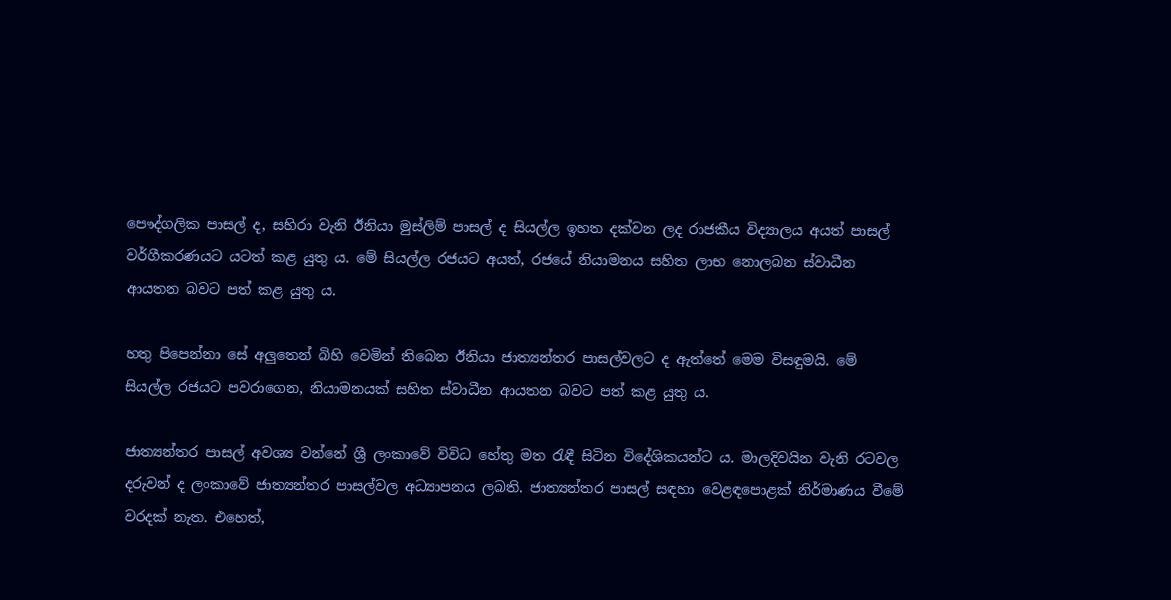පෞද්ගලික පාසල් ද, සහිරා වැනි ඊනියා මුස්ලිම් පාසල් ද සියල්ල ඉහත දක්වන ලද රාජකීය විද්‍යාලය අයත් පාසල් වර්ගීකරණයට යටත් කළ යුතු ය. මේ සියල්ල රජයට අයත්, රජයේ නියාමනය සහිත ලාභ නොලබන ස්වාධීන ආයතන බවට පත් කළ යුතු ය.

හතු පිපෙන්නා සේ අලුතෙන් බිහි වෙමින් තිබෙන ඊනියා ජාත්‍යන්තර පාසල්වලට ද ඇත්තේ මෙම විසඳුමයි. මේ සියල්ල රජයට පවරාගෙන, නියාමනයක් සහිත ස්වාධීන ආයතන බවට පත් කළ යුතු ය.

ජාත්‍යන්තර පාසල් අවශ්‍ය වන්නේ ශ්‍රී ලංකාවේ විවිධ හේතු මත රැඳී සිටින විදේශිකයන්ට ය. මාලදිවයින වැනි රටවල දරුවන් ද ලංකාවේ ජාත්‍යන්තර පාසල්වල අධ්‍යාපනය ලබති. ජාත්‍යන්තර පාසල් සඳහා වෙළඳපොළක් නිර්මාණය වීමේ වරදක් නැත. එහෙත්,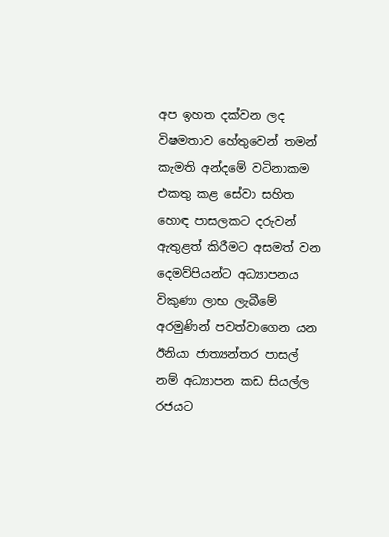අප ඉහත දක්වන ලද විෂමතාව හේතුවෙන් තමන් කැමති අන්දමේ වටිනාකම එකතු කළ සේවා සහිත හොඳ පාසලකට දරුවන් ඇතුළත් කිරීමට අසමත් වන දෙමව්පියන්ට අධ්‍යාපනය විකුණා ලාභ ලැබීමේ අරමුණින් පවත්වාගෙන යන ඊනියා ජාත්‍යන්තර පාසල් නම් අධ්‍යාපන කඩ සියල්ල රජයට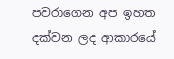පවරාගෙන අප ඉහත දක්වන ලද ආකාරයේ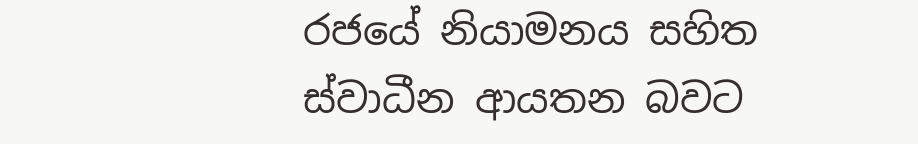රජයේ නියාමනය සහිත ස්වාධීන ආයතන බවට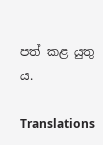පත් කළ යුතු ය.

Translations